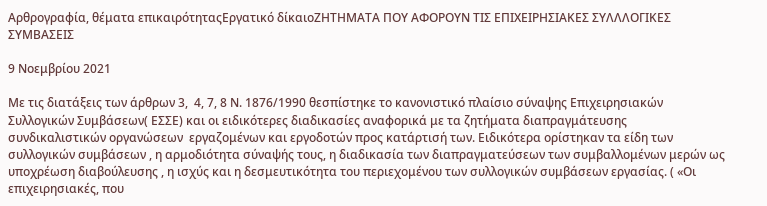Αρθρογραφία, θέματα επικαιρότηταςΕργατικό δίκαιοΖΗΤΗΜΑΤΑ ΠΟΥ ΑΦΟΡΟΥΝ ΤΙΣ ΕΠΙΧΕΙΡΗΣΙΑΚΕΣ ΣΥΛΛΛΟΓΙΚΕΣ ΣΥΜΒΑΣΕΙΣ

9 Νοεμβρίου 2021

Με τις διατάξεις των άρθρων 3,  4, 7, 8 Ν. 1876/1990 θεσπίστηκε το κανονιστικό πλαίσιο σύναψης Επιχειρησιακών Συλλογικών Συμβάσεων( ΕΣΣΕ) και οι ειδικότερες διαδικασίες αναφορικά με τα ζητήματα διαπραγμάτευσης συνδικαλιστικών οργανώσεων  εργαζομένων και εργοδοτών προς κατάρτισή των. Ειδικότερα ορίστηκαν τα είδη των συλλογικών συμβάσεων , η αρμοδιότητα σύναψής τους, η διαδικασία των διαπραγματεύσεων των συμβαλλομένων μερών ως υποχρέωση διαβούλευσης , η ισχύς και η δεσμευτικότητα του περιεχομένου των συλλογικών συμβάσεων εργασίας. ( «Οι  επιχειρησιακές, που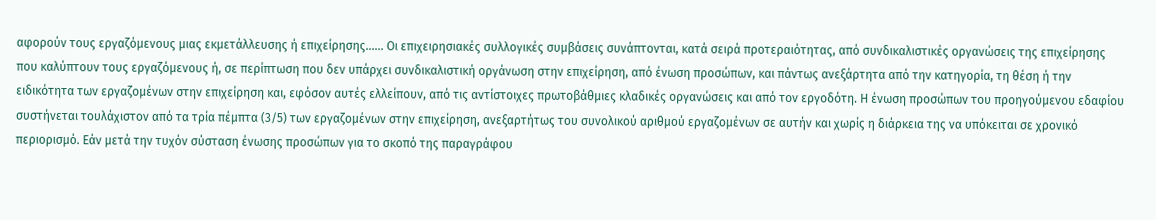αφορούν τους εργαζόμενους μιας εκμετάλλευσης ή επιχείρησης…… Οι επιχειρησιακές συλλογικές συμβάσεις συνάπτονται, κατά σειρά προτεραιότητας, από συνδικαλιστικές οργανώσεις της επιχείρησης που καλύπτουν τους εργαζόμενους ή, σε περίπτωση που δεν υπάρχει συνδικαλιστική οργάνωση στην επιχείρηση, από ένωση προσώπων, και πάντως ανεξάρτητα από την κατηγορία, τη θέση ή την ειδικότητα των εργαζομένων στην επιχείρηση και, εφόσον αυτές ελλείπουν, από τις αντίστοιχες πρωτοβάθμιες κλαδικές οργανώσεις και από τον εργοδότη. Η ένωση προσώπων του προηγούμενου εδαφίου συστήνεται τουλάχιστον από τα τρία πέμπτα (3/5) των εργαζομένων στην επιχείρηση, ανεξαρτήτως του συνολικού αριθμού εργαζομένων σε αυτήν και χωρίς η διάρκεια της να υπόκειται σε χρονικό περιορισμό. Εάν μετά την τυχόν σύσταση ένωσης προσώπων για το σκοπό της παραγράφου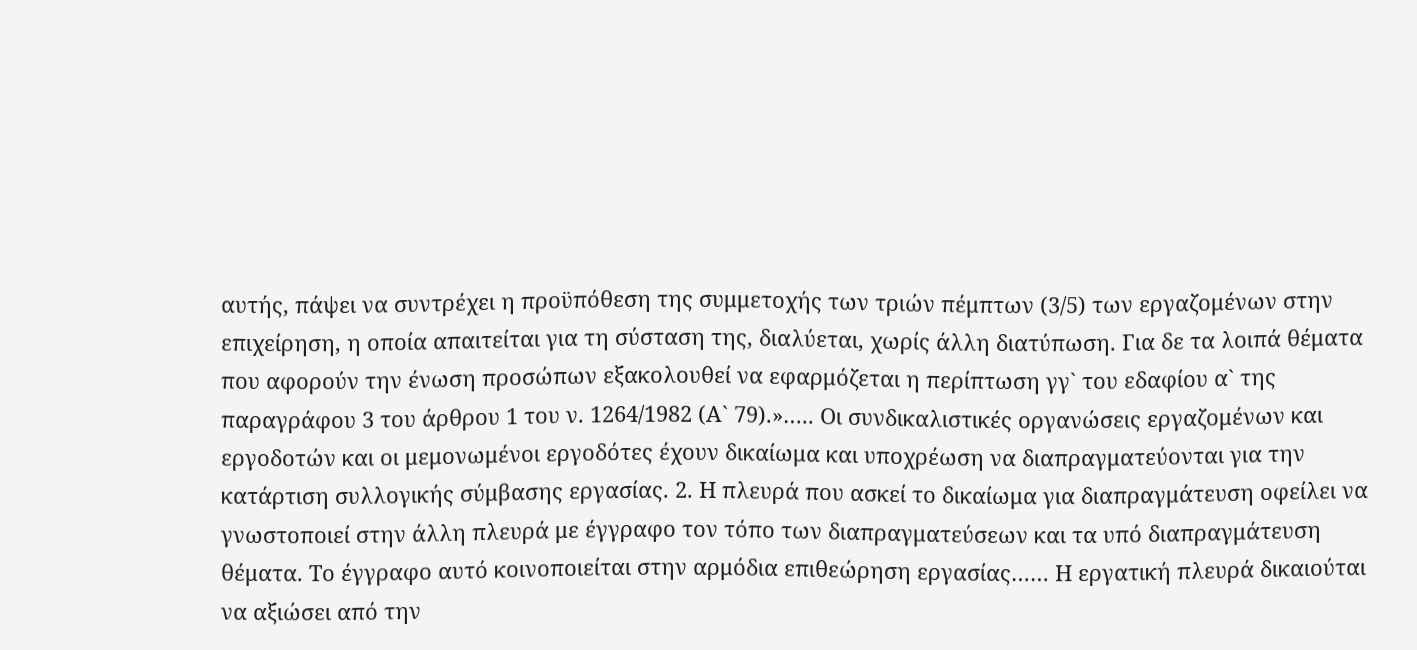αυτής, πάψει να συντρέχει η προϋπόθεση της συμμετοχής των τριών πέμπτων (3/5) των εργαζομένων στην επιχείρηση, η οποία απαιτείται για τη σύσταση της, διαλύεται, χωρίς άλλη διατύπωση. Για δε τα λοιπά θέματα που αφορούν την ένωση προσώπων εξακολουθεί να εφαρμόζεται η περίπτωση γγ` του εδαφίου α` της παραγράφου 3 του άρθρου 1 του ν. 1264/1982 (Α` 79).»….. Οι συνδικαλιστικές οργανώσεις εργαζομένων και εργοδοτών και οι μεμονωμένοι εργοδότες έχουν δικαίωμα και υποχρέωση να διαπραγματεύονται για την κατάρτιση συλλογικής σύμβασης εργασίας. 2. Η πλευρά που ασκεί το δικαίωμα για διαπραγμάτευση οφείλει να γνωστοποιεί στην άλλη πλευρά με έγγραφο τον τόπο των διαπραγματεύσεων και τα υπό διαπραγμάτευση θέματα. Το έγγραφο αυτό κοινοποιείται στην αρμόδια επιθεώρηση εργασίας…… Η εργατική πλευρά δικαιούται να αξιώσει από την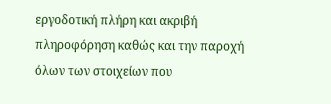εργοδοτική πλήρη και ακριβή πληροφόρηση καθώς και την παροχή όλων των στοιχείων που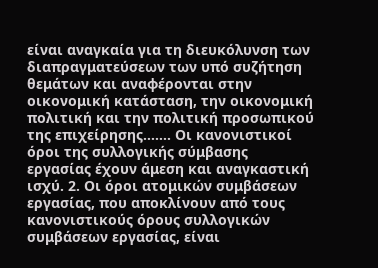είναι αναγκαία για τη διευκόλυνση των διαπραγματεύσεων των υπό συζήτηση θεμάτων και αναφέρονται στην οικονομική κατάσταση, την οικονομική πολιτική και την πολιτική προσωπικού της επιχείρησης……. Οι κανονιστικοί όροι της συλλογικής σύμβασης εργασίας έχουν άμεση και αναγκαστική ισχύ. 2. Οι όροι ατομικών συμβάσεων εργασίας, που αποκλίνουν από τους κανονιστικούς όρους συλλογικών συμβάσεων εργασίας, είναι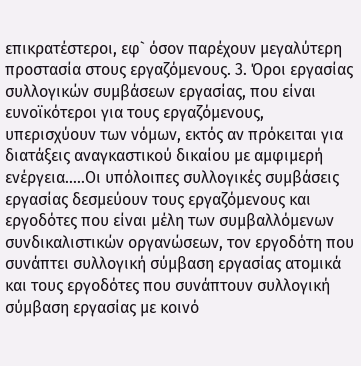επικρατέστεροι, εφ` όσον παρέχουν μεγαλύτερη προστασία στους εργαζόμενους. 3. Όροι εργασίας συλλογικών συμβάσεων εργασίας, που είναι ευνοϊκότεροι για τους εργαζόμενους, υπερισχύουν των νόμων, εκτός αν πρόκειται για διατάξεις αναγκαστικού δικαίου με αμφιμερή ενέργεια…..Οι υπόλοιπες συλλογικές συμβάσεις εργασίας δεσμεύουν τους εργαζόμενους και εργοδότες που είναι μέλη των συμβαλλόμενων συνδικαλιστικών οργανώσεων, τον εργοδότη που συνάπτει συλλογική σύμβαση εργασίας ατομικά και τους εργοδότες που συνάπτουν συλλογική σύμβαση εργασίας με κοινό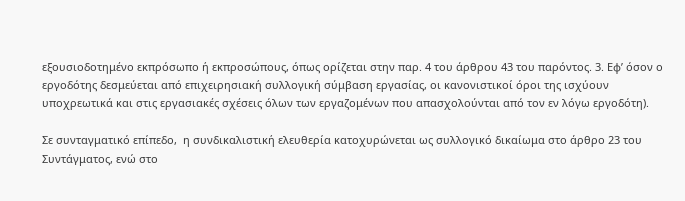εξουσιοδοτημένο εκπρόσωπο ή εκπροσώπους, όπως ορίζεται στην παρ. 4 του άρθρου 43 του παρόντος. 3. Εφ’ όσον ο εργοδότης δεσμεύεται από επιχειρησιακή συλλογική σύμβαση εργασίας, οι κανονιστικοί όροι της ισχύουν υποχρεωτικά και στις εργασιακές σχέσεις όλων των εργαζομένων που απασχολούνται από τον εν λόγω εργοδότη).

Σε συνταγματικό επίπεδο,  η συνδικαλιστική ελευθερία κατοχυρώνεται ως συλλογικό δικαίωμα στο άρθρο 23 του Συντάγματος, ενώ στο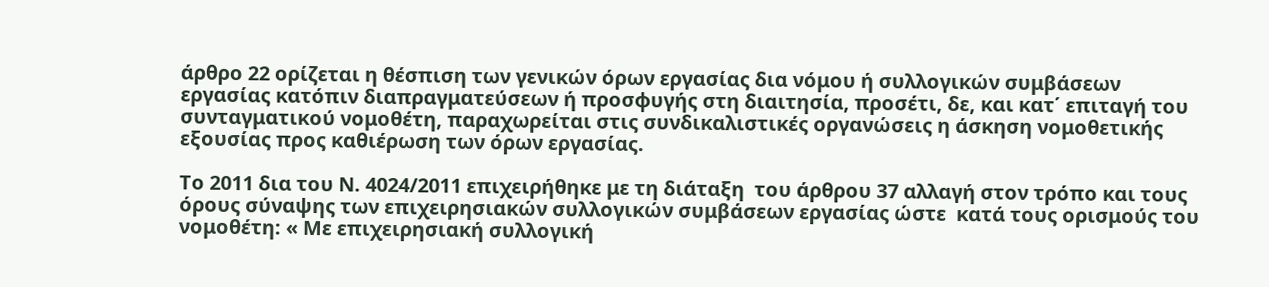άρθρο 22 ορίζεται η θέσπιση των γενικών όρων εργασίας δια νόμου ή συλλογικών συμβάσεων εργασίας κατόπιν διαπραγματεύσεων ή προσφυγής στη διαιτησία, προσέτι, δε, και κατ΄ επιταγή του συνταγματικού νομοθέτη, παραχωρείται στις συνδικαλιστικές οργανώσεις η άσκηση νομοθετικής εξουσίας προς καθιέρωση των όρων εργασίας.

Το 2011 δια του Ν. 4024/2011 επιχειρήθηκε με τη διάταξη  του άρθρου 37 αλλαγή στον τρόπο και τους όρους σύναψης των επιχειρησιακών συλλογικών συμβάσεων εργασίας ώστε  κατά τους ορισμούς του νομοθέτη: « Με επιχειρησιακή συλλογική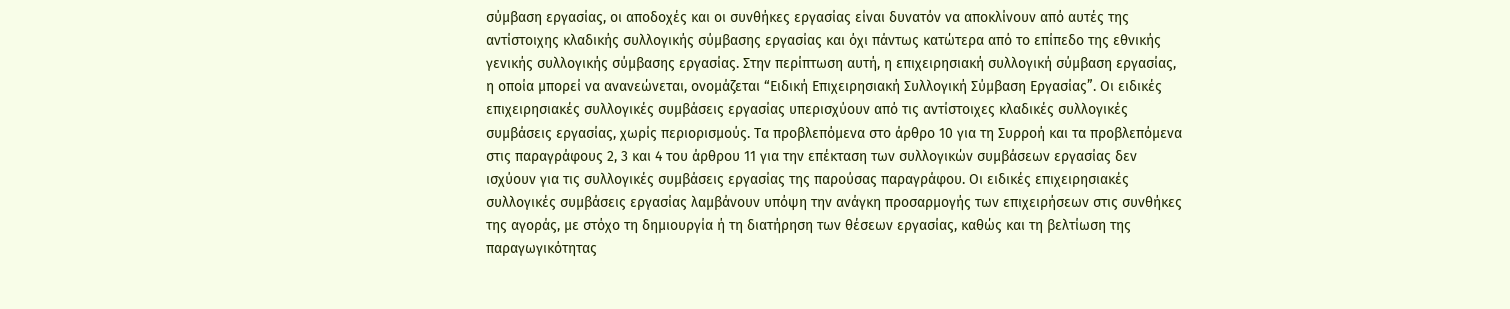σύμβαση εργασίας, οι αποδοχές και οι συνθήκες εργασίας είναι δυνατόν να αποκλίνουν από αυτές της αντίστοιχης κλαδικής συλλογικής σύμβασης εργασίας και όχι πάντως κατώτερα από το επίπεδο της εθνικής γενικής συλλογικής σύμβασης εργασίας. Στην περίπτωση αυτή, η επιχειρησιακή συλλογική σύμβαση εργασίας, η οποία μπορεί να ανανεώνεται, ονομάζεται “Ειδική Επιχειρησιακή Συλλογική Σύμβαση Εργασίας”. Οι ειδικές επιχειρησιακές συλλογικές συμβάσεις εργασίας υπερισχύουν από τις αντίστοιχες κλαδικές συλλογικές συμβάσεις εργασίας, χωρίς περιορισμούς. Τα προβλεπόμενα στο άρθρο 10 για τη Συρροή και τα προβλεπόμενα στις παραγράφους 2, 3 και 4 του άρθρου 11 για την επέκταση των συλλογικών συμβάσεων εργασίας δεν ισχύουν για τις συλλογικές συμβάσεις εργασίας της παρούσας παραγράφου. Οι ειδικές επιχειρησιακές συλλογικές συμβάσεις εργασίας λαμβάνουν υπόψη την ανάγκη προσαρμογής των επιχειρήσεων στις συνθήκες της αγοράς, με στόχο τη δημιουργία ή τη διατήρηση των θέσεων εργασίας, καθώς και τη βελτίωση της παραγωγικότητας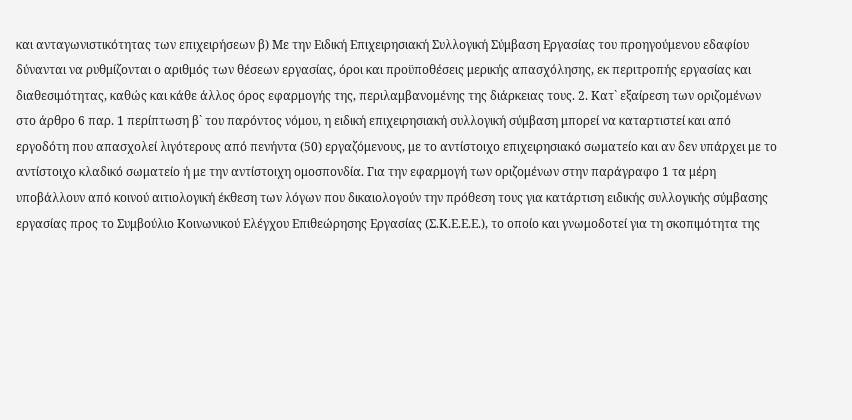και ανταγωνιστικότητας των επιχειρήσεων β) Με την Ειδική Επιχειρησιακή Συλλογική Σύμβαση Εργασίας του προηγούμενου εδαφίου δύνανται να ρυθμίζονται ο αριθμός των θέσεων εργασίας, όροι και προϋποθέσεις μερικής απασχόλησης, εκ περιτροπής εργασίας και διαθεσιμότητας, καθώς και κάθε άλλος όρος εφαρμογής της, περιλαμβανομένης της διάρκειας τους. 2. Κατ` εξαίρεση των οριζομένων στο άρθρο 6 παρ. 1 περίπτωση β` του παρόντος νόμου, η ειδική επιχειρησιακή συλλογική σύμβαση μπορεί να καταρτιστεί και από εργοδότη που απασχολεί λιγότερους από πενήντα (50) εργαζόμενους, με το αντίστοιχο επιχειρησιακό σωματείο και αν δεν υπάρχει με το αντίστοιχο κλαδικό σωματείο ή με την αντίστοιχη ομοσπονδία. Για την εφαρμογή των οριζομένων στην παράγραφο 1 τα μέρη υποβάλλουν από κοινού αιτιολογική έκθεση των λόγων που δικαιολογούν την πρόθεση τους για κατάρτιση ειδικής συλλογικής σύμβασης εργασίας προς το Συμβούλιο Κοινωνικού Ελέγχου Επιθεώρησης Εργασίας (Σ.Κ.Ε.Ε.Ε.), το οποίο και γνωμοδοτεί για τη σκοπιμότητα της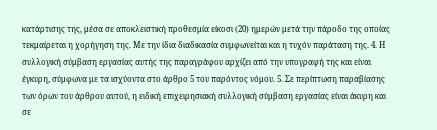κατάρτισης της, μέσα σε αποκλειστική προθεσμία είκοσι (20) ημερών μετά την πάροδο της οποίας τεκμαίρεται η χορήγηση της. Με την ίδια διαδικασία συμφωνείται και η τυχόν παράταση της. 4. Η συλλογική σύμβαση εργασίας αυτής της παραγράφου αρχίζει από την υπογραφή της και είναι έγκυρη, σύμφωνα με τα ισχύοντα στο άρθρο 5 του παρόντος νόμου. 5. Σε περίπτωση παραβίασης των όρων του άρθρου αυτού, η ειδική επιχειρησιακή συλλογική σύμβαση εργασίας είναι άκυρη και σε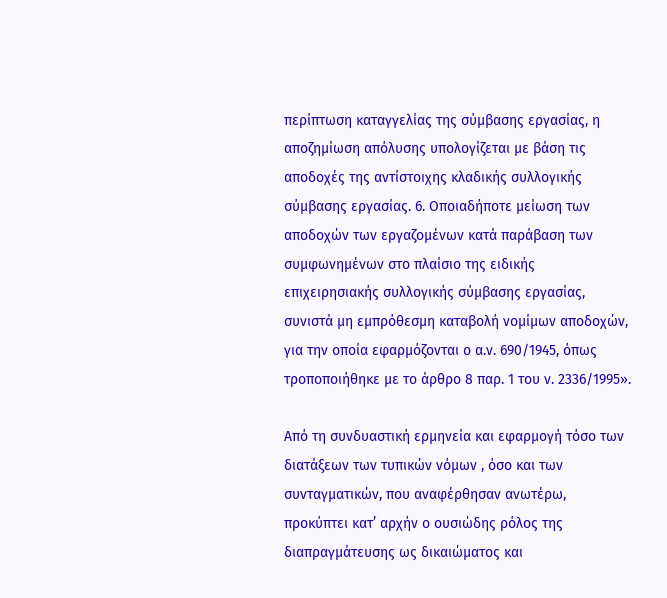περίπτωση καταγγελίας της σύμβασης εργασίας, η αποζημίωση απόλυσης υπολογίζεται με βάση τις αποδοχές της αντίστοιχης κλαδικής συλλογικής σύμβασης εργασίας. 6. Οποιαδήποτε μείωση των αποδοχών των εργαζομένων κατά παράβαση των συμφωνημένων στο πλαίσιο της ειδικής επιχειρησιακής συλλογικής σύμβασης εργασίας, συνιστά μη εμπρόθεσμη καταβολή νομίμων αποδοχών, για την οποία εφαρμόζονται ο α.ν. 690/1945, όπως τροποποιήθηκε με το άρθρο 8 παρ. 1 του ν. 2336/1995».

Από τη συνδυαστική ερμηνεία και εφαρμογή τόσο των διατάξεων των τυπικών νόμων , όσο και των συνταγματικών, που αναφέρθησαν ανωτέρω, προκύπτει κατ’ αρχήν ο ουσιώδης ρόλος της διαπραγμάτευσης ως δικαιώματος και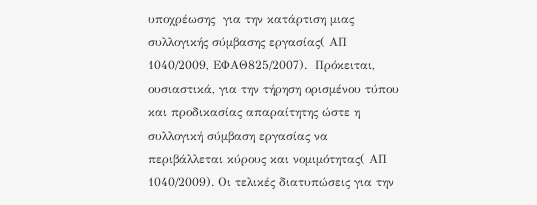υποχρέωσης  για την κατάρτιση μιας συλλογικής σύμβασης εργασίας( ΑΠ 1040/2009, ΕΦΑΘ825/2007).  Πρόκειται, ουσιαστικά, για την τήρηση ορισμένου τύπου και προδικασίας απαραίτητης ώστε η συλλογική σύμβαση εργασίας να περιβάλλεται κύρους και νομιμότητας( ΑΠ 1040/2009). Οι τελικές διατυπώσεις για την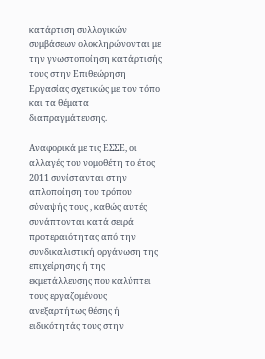κατάρτιση συλλογικών συμβάσεων ολοκληρώνονται με την γνωστοποίηση κατάρτισής τους στην Επιθεώρηση Εργασίας σχετικώς με τον τόπο και τα θέματα διαπραγμάτευσης.

Αναφορικά με τις ΕΣΣΕ, οι αλλαγές του νομοθέτη το έτος 2011 συνίστανται στην απλοποίηση του τρόπου σύναψής τους , καθώς αυτές συνάπτονται κατά σειρά προτεραιότητας από την συνδικαλιστική οργάνωση της επιχείρησης ή της εκμετάλλευσης που καλύπτει τους εργαζομένους ανεξαρτήτως θέσης ή ειδικότητάς τους στην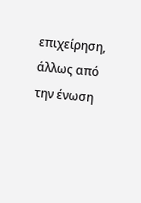επιχείρηση, άλλως από την ένωση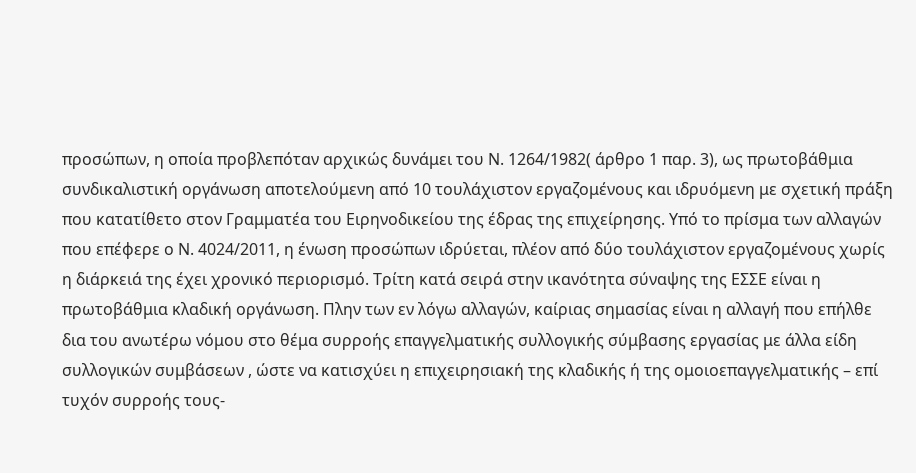προσώπων, η οποία προβλεπόταν αρχικώς δυνάμει του Ν. 1264/1982( άρθρο 1 παρ. 3), ως πρωτοβάθμια συνδικαλιστική οργάνωση αποτελούμενη από 10 τουλάχιστον εργαζομένους και ιδρυόμενη με σχετική πράξη που κατατίθετο στον Γραμματέα του Ειρηνοδικείου της έδρας της επιχείρησης. Υπό το πρίσμα των αλλαγών που επέφερε ο Ν. 4024/2011, η ένωση προσώπων ιδρύεται, πλέον από δύο τουλάχιστον εργαζομένους χωρίς η διάρκειά της έχει χρονικό περιορισμό. Τρίτη κατά σειρά στην ικανότητα σύναψης της ΕΣΣΕ είναι η πρωτοβάθμια κλαδική οργάνωση. Πλην των εν λόγω αλλαγών, καίριας σημασίας είναι η αλλαγή που επήλθε δια του ανωτέρω νόμου στο θέμα συρροής επαγγελματικής συλλογικής σύμβασης εργασίας με άλλα είδη συλλογικών συμβάσεων , ώστε να κατισχύει η επιχειρησιακή της κλαδικής ή της ομοιοεπαγγελματικής – επί τυχόν συρροής τους-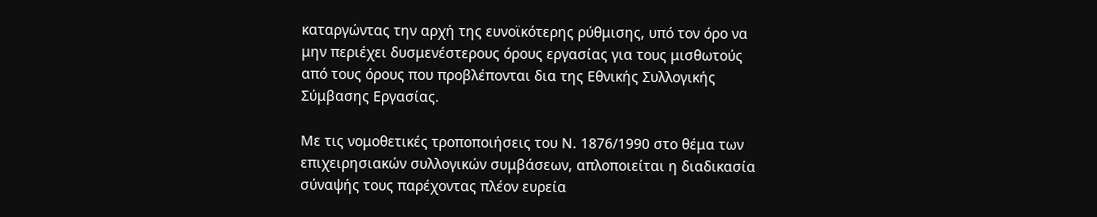καταργώντας την αρχή της ευνοϊκότερης ρύθμισης, υπό τον όρο να μην περιέχει δυσμενέστερους όρους εργασίας για τους μισθωτούς από τους όρους που προβλέπονται δια της Εθνικής Συλλογικής Σύμβασης Εργασίας.

Με τις νομοθετικές τροποποιήσεις του Ν. 1876/1990 στο θέμα των επιχειρησιακών συλλογικών συμβάσεων, απλοποιείται η διαδικασία σύναψής τους παρέχοντας πλέον ευρεία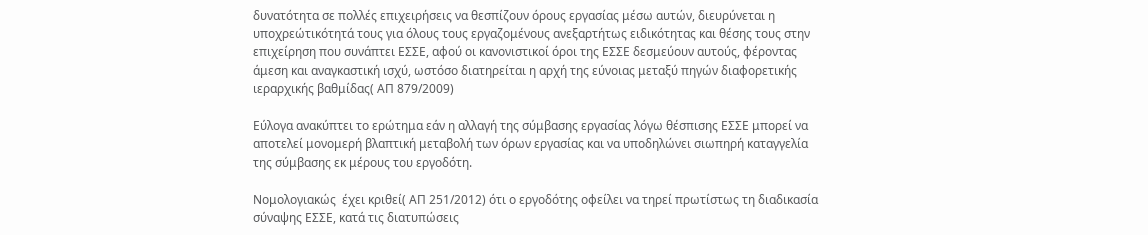δυνατότητα σε πολλές επιχειρήσεις να θεσπίζουν όρους εργασίας μέσω αυτών, διευρύνεται η υποχρεώτικότητά τους για όλους τους εργαζομένους ανεξαρτήτως ειδικότητας και θέσης τους στην επιχείρηση που συνάπτει ΕΣΣΕ, αφού οι κανονιστικοί όροι της ΕΣΣΕ δεσμεύουν αυτούς, φέροντας άμεση και αναγκαστική ισχύ, ωστόσο διατηρείται η αρχή της εύνοιας μεταξύ πηγών διαφορετικής ιεραρχικής βαθμίδας( ΑΠ 879/2009)

Εύλογα ανακύπτει το ερώτημα εάν η αλλαγή της σύμβασης εργασίας λόγω θέσπισης ΕΣΣΕ μπορεί να αποτελεί μονομερή βλαπτική μεταβολή των όρων εργασίας και να υποδηλώνει σιωπηρή καταγγελία της σύμβασης εκ μέρους του εργοδότη.

Νομολογιακώς  έχει κριθεί( ΑΠ 251/2012) ότι ο εργοδότης οφείλει να τηρεί πρωτίστως τη διαδικασία σύναψης ΕΣΣΕ, κατά τις διατυπώσεις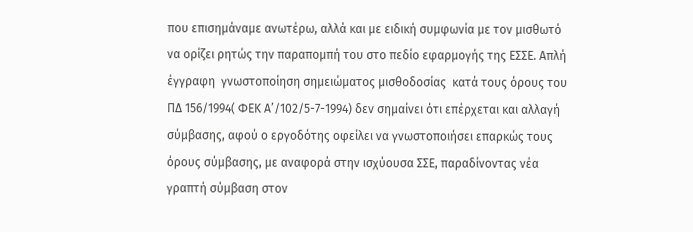που επισημάναμε ανωτέρω, αλλά και με ειδική συμφωνία με τον μισθωτό να ορίζει ρητώς την παραπομπή του στο πεδίο εφαρμογής της ΕΣΣΕ. Απλή έγγραφη  γνωστοποίηση σημειώματος μισθοδοσίας  κατά τους όρους του ΠΔ 156/1994( ΦΕΚ Α’/102/5-7-1994) δεν σημαίνει ότι επέρχεται και αλλαγή σύμβασης, αφού ο εργοδότης οφείλει να γνωστοποιήσει επαρκώς τους όρους σύμβασης, με αναφορά στην ισχύουσα ΣΣΕ, παραδίνοντας νέα γραπτή σύμβαση στον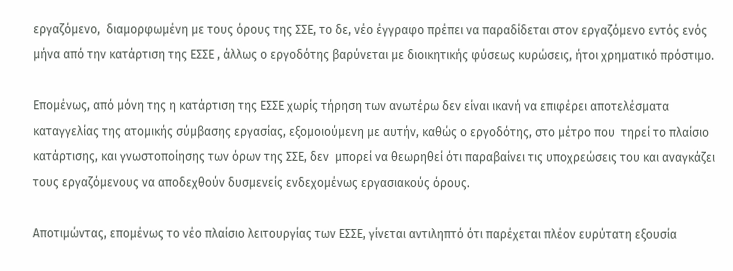εργαζόμενο,  διαμορφωμένη με τους όρους της ΣΣΕ, το δε, νέο έγγραφο πρέπει να παραδίδεται στον εργαζόμενο εντός ενός μήνα από την κατάρτιση της ΕΣΣΕ , άλλως ο εργοδότης βαρύνεται με διοικητικής φύσεως κυρώσεις, ήτοι χρηματικό πρόστιμο.

Επομένως, από μόνη της η κατάρτιση της ΕΣΣΕ χωρίς τήρηση των ανωτέρω δεν είναι ικανή να επιφέρει αποτελέσματα καταγγελίας της ατομικής σύμβασης εργασίας, εξομοιούμενη με αυτήν, καθώς ο εργοδότης, στο μέτρο που  τηρεί το πλαίσιο κατάρτισης, και γνωστοποίησης των όρων της ΣΣΕ, δεν  μπορεί να θεωρηθεί ότι παραβαίνει τις υποχρεώσεις του και αναγκάζει τους εργαζόμενους να αποδεχθούν δυσμενείς ενδεχομένως εργασιακούς όρους.

Αποτιμώντας, επομένως το νέο πλαίσιο λειτουργίας των ΕΣΣΕ, γίνεται αντιληπτό ότι παρέχεται πλέον ευρύτατη εξουσία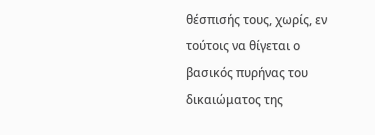θέσπισής τους, χωρίς, εν τούτοις να θίγεται ο βασικός πυρήνας του δικαιώματος της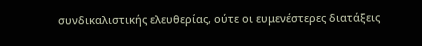συνδικαλιστικής ελευθερίας, ούτε οι ευμενέστερες διατάξεις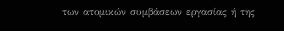των ατομικών συμβάσεων εργασίας ή της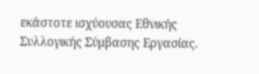εκάστοτε ισχύουσας Εθνικής Συλλογικής Σύμβασης Εργασίας.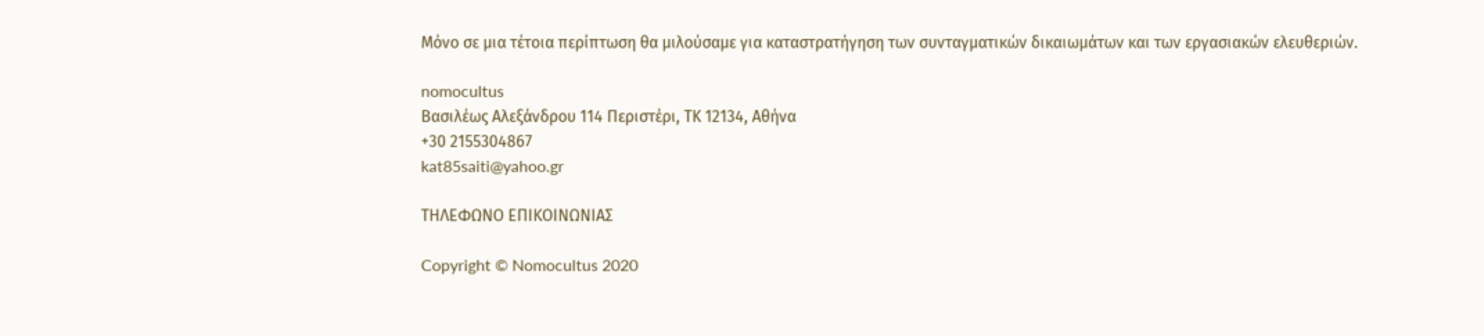Μόνο σε μια τέτοια περίπτωση θα μιλούσαμε για καταστρατήγηση των συνταγματικών δικαιωμάτων και των εργασιακών ελευθεριών.

nomocultus
Βασιλέως Αλεξάνδρου 114 Περιστέρι, ΤΚ 12134, Αθήνα
+30 2155304867
kat85saiti@yahoo.gr

ΤΗΛΕΦΩΝΟ ΕΠΙΚΟΙΝΩΝΙΑΣ

Copyright © Nomocultus 2020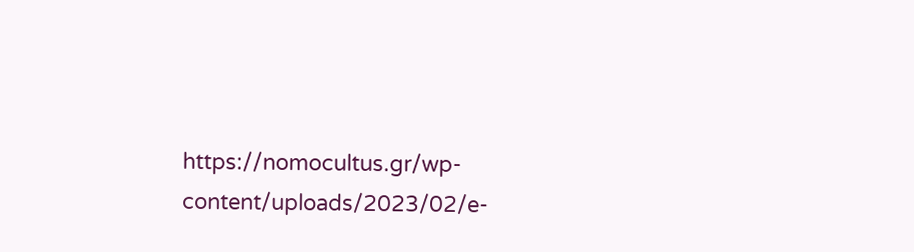https://nomocultus.gr/wp-content/uploads/2023/02/e-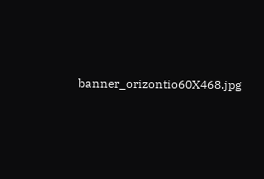banner_orizontio60X468.jpg